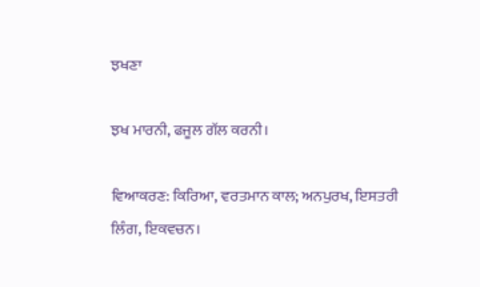ਝਖਣਾ

ਝਖ ਮਾਰਨੀ, ਫਜੂਲ ਗੱਲ ਕਰਨੀ।

ਵਿਆਕਰਣ: ਕਿਰਿਆ, ਵਰਤਮਾਨ ਕਾਲ; ਅਨਪੁਰਖ, ਇਸਤਰੀ ਲਿੰਗ, ਇਕਵਚਨ।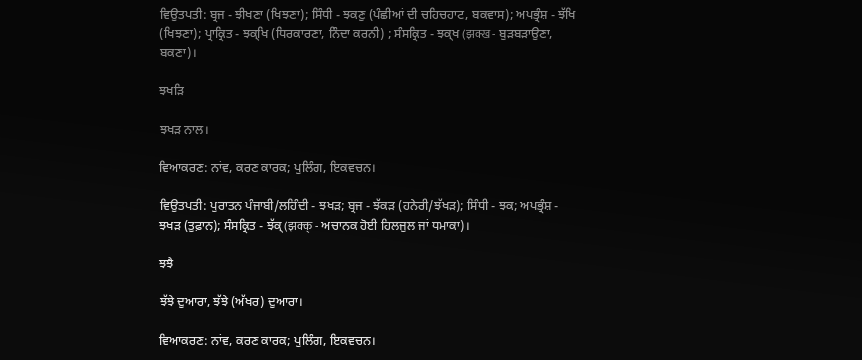ਵਿਉਤਪਤੀ: ਬ੍ਰਜ - ਝੀਖਣਾ (ਖਿਝਣਾ); ਸਿੰਧੀ - ਝਕਣੁ (ਪੰਛੀਆਂ ਦੀ ਚਹਿਚਹਾਟ, ਬਕਵਾਸ); ਅਪਭ੍ਰੰਸ਼ - ਝੱਖਿ (ਖਿਝਣਾ); ਪ੍ਰਾਕ੍ਰਿਤ - ਝਕ੍ਖਿ (ਧਿਰਕਾਰਣਾ, ਨਿੰਦਾ ਕਰਨੀ) ; ਸੰਸਕ੍ਰਿਤ - ਝਕ੍ਖ (झक्ख - ਬੁੜਬੜਾਉਣਾ, ਬਕਣਾ)।

ਝਖੜਿ

ਝਖੜ ਨਾਲ।

ਵਿਆਕਰਣ: ਨਾਂਵ, ਕਰਣ ਕਾਰਕ; ਪੁਲਿੰਗ, ਇਕਵਚਨ।

ਵਿਉਤਪਤੀ: ਪੁਰਾਤਨ ਪੰਜਾਬੀ/ਲਹਿੰਦੀ - ਝਖੜ; ਬ੍ਰਜ - ਝੱਕੜ (ਹਨੇਰੀ/ਝੱਖੜ); ਸਿੰਧੀ - ਝਕ; ਅਪਭ੍ਰੰਸ਼ - ਝਖੜ (ਤੁਫ਼ਾਨ); ਸੰਸਕ੍ਰਿਤ - ਝੱਕ੍ (झक्क् - ਅਚਾਨਕ ਹੋਈ ਹਿਲਜੁਲ ਜਾਂ ਧਮਾਕਾ)।

ਝਝੈ

ਝੱਝੇ ਦੁਆਰਾ, ਝੱਝੇ (ਅੱਖਰ) ਦੁਆਰਾ।

ਵਿਆਕਰਣ: ਨਾਂਵ, ਕਰਣ ਕਾਰਕ; ਪੁਲਿੰਗ, ਇਕਵਚਨ।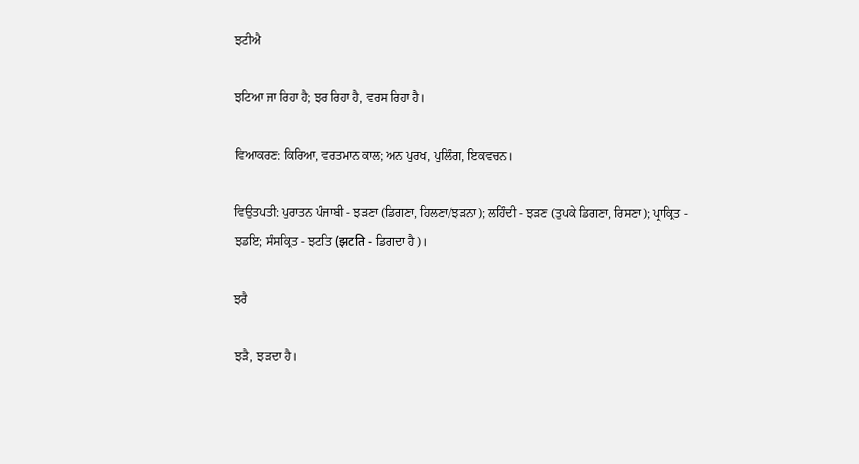ਝਟੀਐ

ਝਟਿਆ ਜਾ ਰਿਹਾ ਹੈ; ਝਰ ਰਿਹਾ ਹੈ, ਵਰਸ ਰਿਹਾ ਹੈ।

ਵਿਆਕਰਣ: ਕਿਰਿਆ, ਵਰਤਮਾਨ ਕਾਲ; ਅਨ ਪੁਰਖ, ਪੁਲਿੰਗ, ਇਕਵਚਨ।

ਵਿਉਤਪਤੀ: ਪੁਰਾਤਨ ਪੰਜਾਬੀ - ਝੜਣਾ (ਡਿਗਣਾ, ਹਿਲਣਾ/ਝੜਨਾ); ਲਹਿੰਦੀ - ਝੜਣ (ਤੁਪਕੇ ਡਿਗਣਾ, ਰਿਸਣਾ); ਪ੍ਰਾਕ੍ਰਿਤ - ਝਡਇ; ਸੰਸਕ੍ਰਿਤ - ਝਟਤਿ (झटति - ਡਿਗਦਾ ਹੈ)।

ਝਰੈ

ਝੜੈ, ਝੜਦਾ ਹੈ।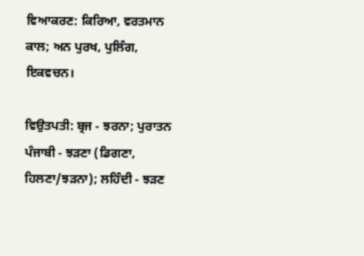ਵਿਆਕਰਣ: ਕਿਰਿਆ, ਵਰਤਮਾਨ ਕਾਲ; ਅਨ ਪੁਰਖ, ਪੁਲਿੰਗ, ਇਕਵਚਨ।

ਵਿਉਤਪਤੀ: ਬ੍ਰਜ - ਝਰਨਾ; ਪੁਰਾਤਨ ਪੰਜਾਬੀ - ਝੜਣਾ (ਡਿਗਣਾ, ਹਿਲਣਾ/ਝੜਨਾ); ਲਹਿੰਦੀ - ਝੜਣ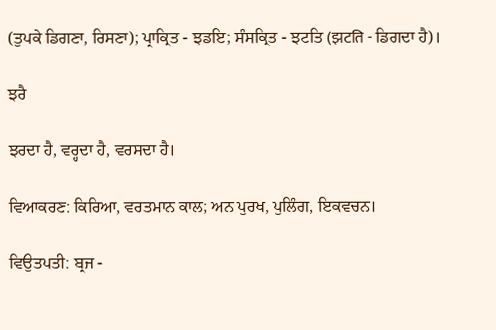(ਤੁਪਕੇ ਡਿਗਣਾ, ਰਿਸਣਾ); ਪ੍ਰਾਕ੍ਰਿਤ - ਝਡਇ; ਸੰਸਕ੍ਰਿਤ - ਝਟਤਿ (झटति - ਡਿਗਦਾ ਹੈ)।

ਝਰੈ

ਝਰਦਾ ਹੈ, ਵਰ੍ਹਦਾ ਹੈ, ਵਰਸਦਾ ਹੈ।

ਵਿਆਕਰਣ: ਕਿਰਿਆ, ਵਰਤਮਾਨ ਕਾਲ; ਅਨ ਪੁਰਖ, ਪੁਲਿੰਗ, ਇਕਵਚਨ।

ਵਿਉਤਪਤੀ: ਬ੍ਰਜ -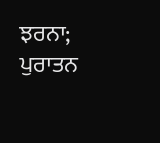ਝਰਨਾ; ਪੁਰਾਤਨ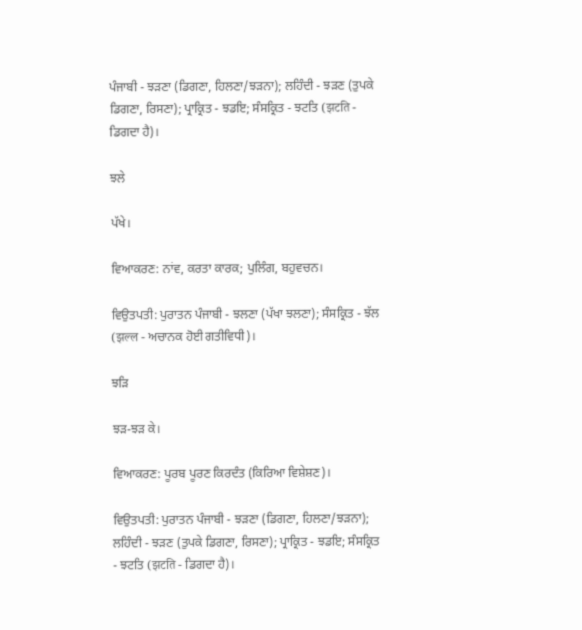ਪੰਜਾਬੀ - ਝੜਣਾ (ਡਿਗਣਾ, ਹਿਲਣਾ/ਝੜਨਾ); ਲਹਿੰਦੀ - ਝੜਣ (ਤੁਪਕੇ ਡਿਗਣਾ, ਰਿਸਣਾ); ਪ੍ਰਾਕ੍ਰਿਤ - ਝਡਇ; ਸੰਸਕ੍ਰਿਤ - ਝਟਤਿ (झटति - ਡਿਗਦਾ ਹੈ)।

ਝਲੇ

ਪੱਖੇ।

ਵਿਆਕਰਣ: ਨਾਂਵ, ਕਰਤਾ ਕਾਰਕ; ਪੁਲਿੰਗ, ਬਹੁਵਚਨ।

ਵਿਉਤਪਤੀ: ਪੁਰਾਤਨ ਪੰਜਾਬੀ - ਝਲਣਾ (ਪੱਖਾ ਝਲਣਾ); ਸੰਸਕ੍ਰਿਤ - ਝੱਲ (झल्ल - ਅਚਾਨਕ ਹੋਈ ਗਤੀਵਿਧੀ)।

ਝੜਿ

ਝੜ-ਝੜ ਕੇ।

ਵਿਆਕਰਣ: ਪੂਰਬ ਪੂਰਣ ਕਿਰਦੰਤ (ਕਿਰਿਆ ਵਿਸ਼ੇਸ਼ਣ)।

ਵਿਉਤਪਤੀ: ਪੁਰਾਤਨ ਪੰਜਾਬੀ - ਝੜਣਾ (ਡਿਗਣਾ, ਹਿਲਣਾ/ਝੜਨਾ); ਲਹਿੰਦੀ - ਝੜਣ (ਤੁਪਕੇ ਡਿਗਣਾ, ਰਿਸਣਾ); ਪ੍ਰਾਕ੍ਰਿਤ - ਝਡਇ; ਸੰਸਕ੍ਰਿਤ - ਝਟਤਿ (झटति - ਡਿਗਦਾ ਹੈ)।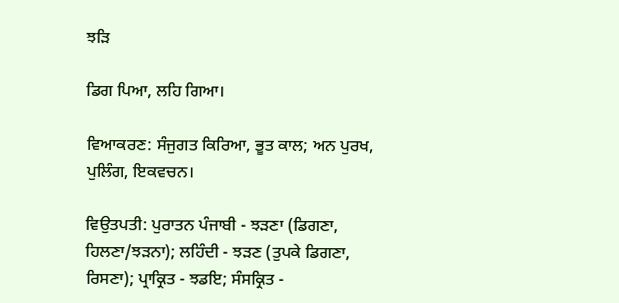ਝੜਿ

ਡਿਗ ਪਿਆ, ਲਹਿ ਗਿਆ।

ਵਿਆਕਰਣ: ਸੰਜੁਗਤ ਕਿਰਿਆ, ਭੂਤ ਕਾਲ; ਅਨ ਪੁਰਖ, ਪੁਲਿੰਗ, ਇਕਵਚਨ।

ਵਿਉਤਪਤੀ: ਪੁਰਾਤਨ ਪੰਜਾਬੀ - ਝੜਣਾ (ਡਿਗਣਾ, ਹਿਲਣਾ/ਝੜਨਾ); ਲਹਿੰਦੀ - ਝੜਣ (ਤੁਪਕੇ ਡਿਗਣਾ, ਰਿਸਣਾ); ਪ੍ਰਾਕ੍ਰਿਤ - ਝਡਇ; ਸੰਸਕ੍ਰਿਤ -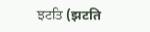ਝਟਤਿ (झटति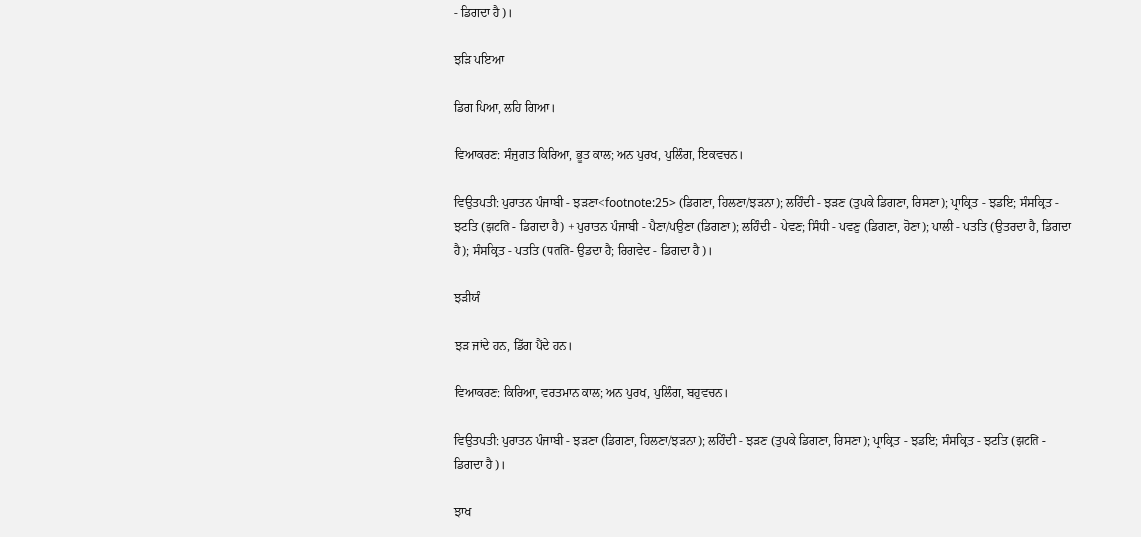- ਡਿਗਦਾ ਹੈ)।

ਝੜਿ ਪਇਆ

ਡਿਗ ਪਿਆ, ਲਹਿ ਗਿਆ।

ਵਿਆਕਰਣ: ਸੰਜੁਗਤ ਕਿਰਿਆ, ਭੂਤ ਕਾਲ; ਅਨ ਪੁਰਖ, ਪੁਲਿੰਗ, ਇਕਵਚਨ।

ਵਿਉਤਪਤੀ: ਪੁਰਾਤਨ ਪੰਜਾਬੀ - ਝੜਣਾ<footnote:25> (ਡਿਗਣਾ, ਹਿਲਣਾ/ਝੜਨਾ); ਲਹਿੰਦੀ - ਝੜਣ (ਤੁਪਕੇ ਡਿਗਣਾ, ਰਿਸਣਾ); ਪ੍ਰਾਕ੍ਰਿਤ - ਝਡਇ; ਸੰਸਕ੍ਰਿਤ - ਝਟਤਿ (झटति - ਡਿਗਦਾ ਹੈ) + ਪੁਰਾਤਨ ਪੰਜਾਬੀ - ਪੈਣਾ/ਪਉਣਾ (ਡਿਗਣਾ); ਲਹਿੰਦੀ - ਪੇਵਣ; ਸਿੰਧੀ - ਪਵਣੁ (ਡਿਗਣਾ, ਹੋਣਾ); ਪਾਲੀ - ਪਤਤਿ (ਉਤਰਦਾ ਹੈ, ਡਿਗਦਾ ਹੈ); ਸੰਸਕ੍ਰਿਤ - ਪਤਤਿ (पतति- ਉਡਦਾ ਹੈ; ਰਿਗਵੇਦ - ਡਿਗਦਾ ਹੈ)।

ਝੜੀਯੰ

ਝੜ ਜਾਂਦੇ ਹਨ, ਡਿੱਗ ਪੈਂਦੇ ਹਨ।

ਵਿਆਕਰਣ: ਕਿਰਿਆ, ਵਰਤਮਾਨ ਕਾਲ; ਅਨ ਪੁਰਖ, ਪੁਲਿੰਗ, ਬਹੁਵਚਨ।

ਵਿਉਤਪਤੀ: ਪੁਰਾਤਨ ਪੰਜਾਬੀ - ਝੜਣਾ (ਡਿਗਣਾ, ਹਿਲਣਾ/ਝੜਨਾ); ਲਹਿੰਦੀ - ਝੜਣ (ਤੁਪਕੇ ਡਿਗਣਾ, ਰਿਸਣਾ); ਪ੍ਰਾਕ੍ਰਿਤ - ਝਡਇ; ਸੰਸਕ੍ਰਿਤ - ਝਟਤਿ (झटति - ਡਿਗਦਾ ਹੈ)।

ਝਾਖ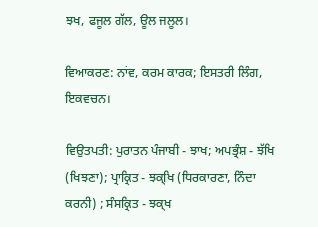ਝਖ, ਫਜੂਲ ਗੱਲ, ਊਲ ਜਲੂਲ।

ਵਿਆਕਰਣ: ਨਾਂਵ, ਕਰਮ ਕਾਰਕ; ਇਸਤਰੀ ਲਿੰਗ, ਇਕਵਚਨ।

ਵਿਉਤਪਤੀ: ਪੁਰਾਤਨ ਪੰਜਾਬੀ - ਝਾਖ; ਅਪਭ੍ਰੰਸ਼ - ਝੱਖਿ (ਖਿਝਣਾ); ਪ੍ਰਾਕ੍ਰਿਤ - ਝਕ੍ਖਿ (ਧਿਰਕਾਰਣਾ, ਨਿੰਦਾ ਕਰਨੀ) ; ਸੰਸਕ੍ਰਿਤ - ਝਕ੍ਖ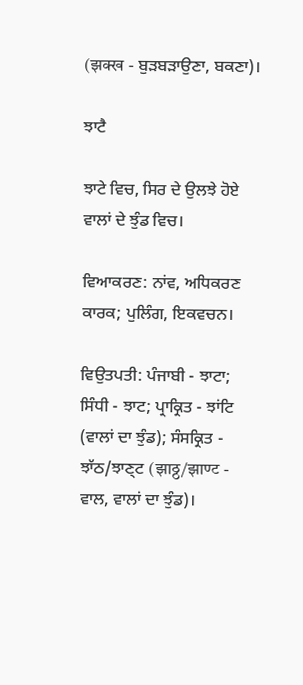(झक्ख - ਬੁੜਬੜਾਉਣਾ, ਬਕਣਾ)।

ਝਾਟੈ

ਝਾਟੇ ਵਿਚ, ਸਿਰ ਦੇ ਉਲਝੇ ਹੋਏ ਵਾਲਾਂ ਦੇ ਝੁੰਡ ਵਿਚ।

ਵਿਆਕਰਣ: ਨਾਂਵ, ਅਧਿਕਰਣ ਕਾਰਕ; ਪੁਲਿੰਗ, ਇਕਵਚਨ।

ਵਿਉਤਪਤੀ: ਪੰਜਾਬੀ - ਝਾਟਾ; ਸਿੰਧੀ - ਝਾਟ; ਪ੍ਰਾਕ੍ਰਿਤ - ਝਾਂਟਿ (ਵਾਲਾਂ ਦਾ ਝੁੰਡ); ਸੰਸਕ੍ਰਿਤ - ਝਾੱਠ/ਝਾਣ੍ਟ (झाठ्ठ/झाण्ट - ਵਾਲ, ਵਾਲਾਂ ਦਾ ਝੁੰਡ)।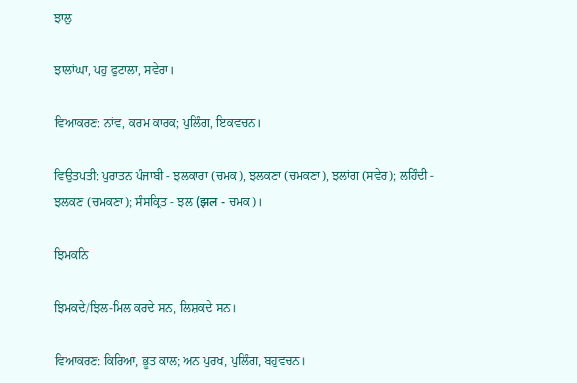ਝਾਲੁ

ਝਾਲਾਂਘਾ, ਪਹੁ ਫੁਟਾਲਾ, ਸਵੇਰਾ।

ਵਿਆਕਰਣ: ਨਾਂਵ, ਕਰਮ ਕਾਰਕ; ਪੁਲਿੰਗ, ਇਕਵਚਨ।

ਵਿਉਤਪਤੀ: ਪੁਰਾਤਨ ਪੰਜਾਬੀ - ਝਲਕਾਰਾ (ਚਮਕ), ਝਲਕਣਾ (ਚਮਕਣਾ), ਝਲਾਂਗ (ਸਵੇਰ); ਲਹਿੰਦੀ - ਝਲਕਣ (ਚਮਕਣਾ); ਸੰਸਕ੍ਰਿਤ - ਝਲ (झल - ਚਮਕ)।

ਝਿਮਕਨਿ

ਝਿਮਕਦੇ/ਝਿਲ-ਮਿਲ ਕਰਦੇ ਸਨ, ਲਿਸ਼ਕਦੇ ਸਨ।

ਵਿਆਕਰਣ: ਕਿਰਿਆ, ਭੂਤ ਕਾਲ; ਅਨ ਪੁਰਖ, ਪੁਲਿੰਗ, ਬਹੁਵਚਨ।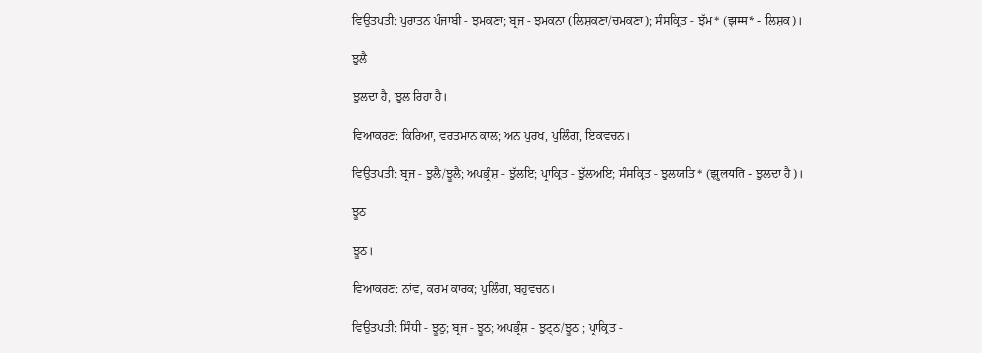ਵਿਉਤਪਤੀ: ਪੁਰਾਤਨ ਪੰਜਾਬੀ - ਝਮਕਣਾ; ਬ੍ਰਜ - ਝਮਕਨਾ (ਲਿਸ਼ਕਣਾ/ਚਮਕਣਾ); ਸੰਸਕ੍ਰਿਤ - ਝੱਮ* (झम्म* - ਲਿਸ਼ਕ)।

ਝੁਲੈ

ਝੁਲਦਾ ਹੈ, ਝੁਲ ਰਿਹਾ ਹੈ।

ਵਿਆਕਰਣ: ਕਿਰਿਆ, ਵਰਤਮਾਨ ਕਾਲ; ਅਨ ਪੁਰਖ, ਪੁਲਿੰਗ, ਇਕਵਚਨ।

ਵਿਉਤਪਤੀ: ਬ੍ਰਜ - ਝੁਲੈ/ਝੂਲੈ; ਅਪਭ੍ਰੰਸ਼ - ਝੁੱਲਇ; ਪ੍ਰਾਕ੍ਰਿਤ - ਝੁੱਲਅਇ; ਸੰਸਕ੍ਰਿਤ - ਝੁਲਯਤਿ* (झुलयति - ਝੁਲਦਾ ਹੈ)।

ਝੂਠ

ਝੂਠ।

ਵਿਆਕਰਣ: ਨਾਂਵ, ਕਰਮ ਕਾਰਕ; ਪੁਲਿੰਗ, ਬਹੁਵਚਨ।

ਵਿਉਤਪਤੀ: ਸਿੰਧੀ - ਝੂਠੁ; ਬ੍ਰਜ - ਝੂਠ; ਅਪਭ੍ਰੰਸ਼ - ਝੁਟ੍ਠ/ਝੂਠ ; ਪ੍ਰਾਕ੍ਰਿਤ -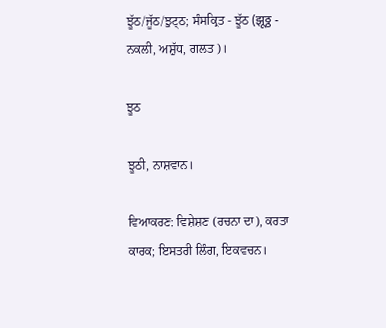ਝੂੱਠ/ਜੂੱਠ/ਝੁਟ੍ਠ; ਸੰਸਕ੍ਰਿਤ - ਝੂੱਠ (झूठ्ठ - ਨਕਲੀ, ਅਸ਼ੁੱਧ, ਗਲਤ)।

ਝੂਠ

ਝੂਠੀ, ਨਾਸ਼ਵਾਨ।

ਵਿਆਕਰਣ: ਵਿਸ਼ੇਸ਼ਣ (ਰਚਨਾ ਦਾ), ਕਰਤਾ ਕਾਰਕ; ਇਸਤਰੀ ਲਿੰਗ, ਇਕਵਚਨ।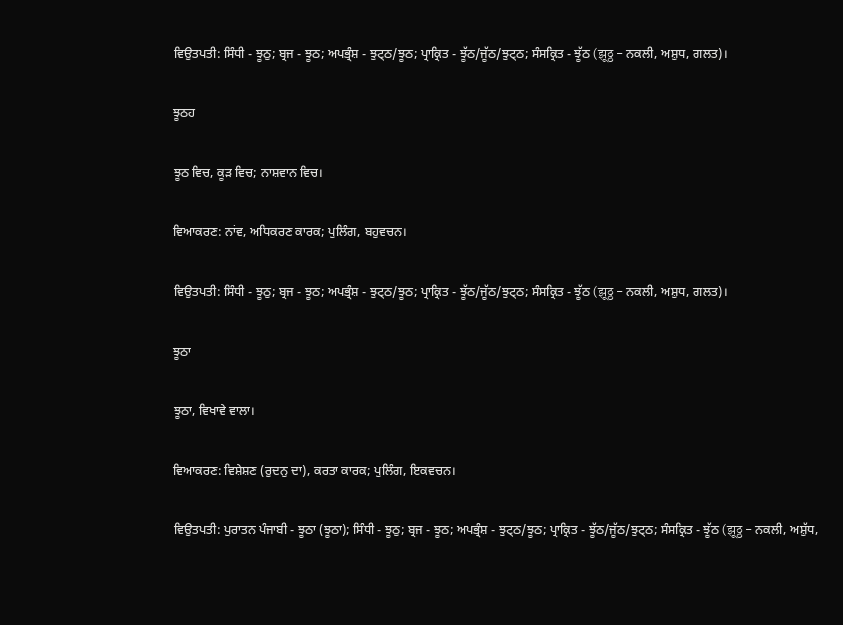ਵਿਉਤਪਤੀ: ਸਿੰਧੀ - ਝੂਠੁ; ਬ੍ਰਜ - ਝੂਠ; ਅਪਭ੍ਰੰਸ਼ - ਝੁਟ੍ਠ/ਝੂਠ; ਪ੍ਰਾਕ੍ਰਿਤ - ਝੂੱਠ/ਜੂੱਠ/ਝੁਟ੍ਠ; ਸੰਸਕ੍ਰਿਤ - ਝੂੱਠ (झूठ्ठ - ਨਕਲੀ, ਅਸ਼ੁਧ, ਗਲਤ)।

ਝੂਠਹ

ਝੂਠ ਵਿਚ, ਕੂੜ ਵਿਚ; ਨਾਸ਼ਵਾਨ ਵਿਚ।

ਵਿਆਕਰਣ: ਨਾਂਵ, ਅਧਿਕਰਣ ਕਾਰਕ; ਪੁਲਿੰਗ, ਬਹੁਵਚਨ।

ਵਿਉਤਪਤੀ: ਸਿੰਧੀ - ਝੂਠੁ; ਬ੍ਰਜ - ਝੂਠ; ਅਪਭ੍ਰੰਸ਼ - ਝੁਟ੍ਠ/ਝੂਠ; ਪ੍ਰਾਕ੍ਰਿਤ - ਝੂੱਠ/ਜੂੱਠ/ਝੁਟ੍ਠ; ਸੰਸਕ੍ਰਿਤ - ਝੂੱਠ (झूठ्ठ - ਨਕਲੀ, ਅਸ਼ੁਧ, ਗਲਤ)।

ਝੂਠਾ

ਝੂਠਾ, ਵਿਖਾਵੇ ਵਾਲਾ।

ਵਿਆਕਰਣ: ਵਿਸ਼ੇਸ਼ਣ (ਰੁਦਨੁ ਦਾ), ਕਰਤਾ ਕਾਰਕ; ਪੁਲਿੰਗ, ਇਕਵਚਨ।

ਵਿਉਤਪਤੀ: ਪੁਰਾਤਨ ਪੰਜਾਬੀ - ਝੂਠਾ (ਝੂਠਾ); ਸਿੰਧੀ - ਝੂਠੁ; ਬ੍ਰਜ - ਝੂਠ; ਅਪਭ੍ਰੰਸ਼ - ਝੁਟ੍ਠ/ਝੂਠ; ਪ੍ਰਾਕ੍ਰਿਤ - ਝੂੱਠ/ਜੂੱਠ/ਝੁਟ੍ਠ; ਸੰਸਕ੍ਰਿਤ - ਝੂੱਠ (झूठ्ठ - ਨਕਲੀ, ਅਸ਼ੁੱਧ,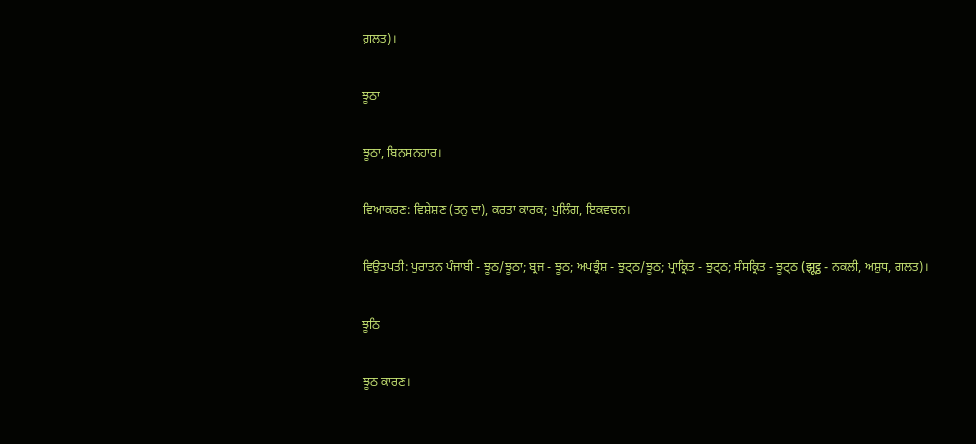ਗ਼ਲਤ)।

ਝੂਠਾ

ਝੂਠਾ, ਬਿਨਸਨਹਾਰ।

ਵਿਆਕਰਣ: ਵਿਸ਼ੇਸ਼ਣ (ਤਨੁ ਦਾ), ਕਰਤਾ ਕਾਰਕ; ਪੁਲਿੰਗ, ਇਕਵਚਨ।

ਵਿਉਤਪਤੀ: ਪੁਰਾਤਨ ਪੰਜਾਬੀ - ਝੂਠ/ਝੂਠਾ; ਬ੍ਰਜ - ਝੂਠ; ਅਪਭ੍ਰੰਸ਼ - ਝੁਟ੍ਠ/ਝੂਠ; ਪ੍ਰਾਕ੍ਰਿਤ - ਝੁਟ੍ਠ; ਸੰਸਕ੍ਰਿਤ - ਝੂਟ੍ਠ (झूट्ठ - ਨਕਲੀ, ਅਸ਼ੁਧ, ਗਲਤ)।

ਝੂਠਿ

ਝੂਠ ਕਾਰਣ।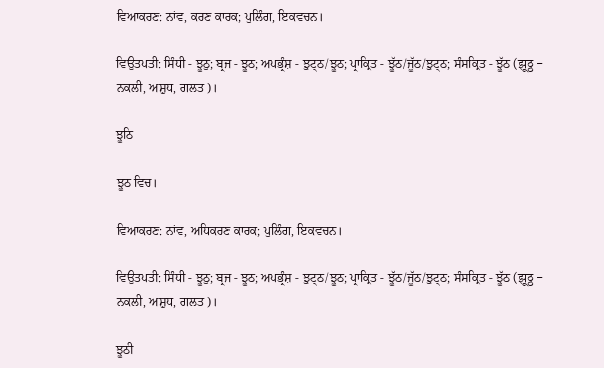ਵਿਆਕਰਣ: ਨਾਂਵ, ਕਰਣ ਕਾਰਕ; ਪੁਲਿੰਗ, ਇਕਵਚਨ।

ਵਿਉਤਪਤੀ: ਸਿੰਧੀ - ਝੂਠੁ; ਬ੍ਰਜ - ਝੂਠ; ਅਪਭ੍ਰੰਸ਼ - ਝੁਟ੍ਠ/ਝੂਠ; ਪ੍ਰਾਕ੍ਰਿਤ - ਝੂੱਠ/ਜੂੱਠ/ਝੁਟ੍ਠ; ਸੰਸਕ੍ਰਿਤ - ਝੂੱਠ (झूठ्ठ - ਨਕਲੀ, ਅਸ਼ੁਧ, ਗਲਤ)।

ਝੂਠਿ

ਝੂਠ ਵਿਚ।

ਵਿਆਕਰਣ: ਨਾਂਵ, ਅਧਿਕਰਣ ਕਾਰਕ; ਪੁਲਿੰਗ, ਇਕਵਚਨ।

ਵਿਉਤਪਤੀ: ਸਿੰਧੀ - ਝੂਠੁ; ਬ੍ਰਜ - ਝੂਠ; ਅਪਭ੍ਰੰਸ਼ - ਝੁਟ੍ਠ/ਝੂਠ; ਪ੍ਰਾਕ੍ਰਿਤ - ਝੂੱਠ/ਜੂੱਠ/ਝੁਟ੍ਠ; ਸੰਸਕ੍ਰਿਤ - ਝੂੱਠ (झूठ्ठ - ਨਕਲੀ, ਅਸ਼ੁਧ, ਗਲਤ)।

ਝੂਠੀ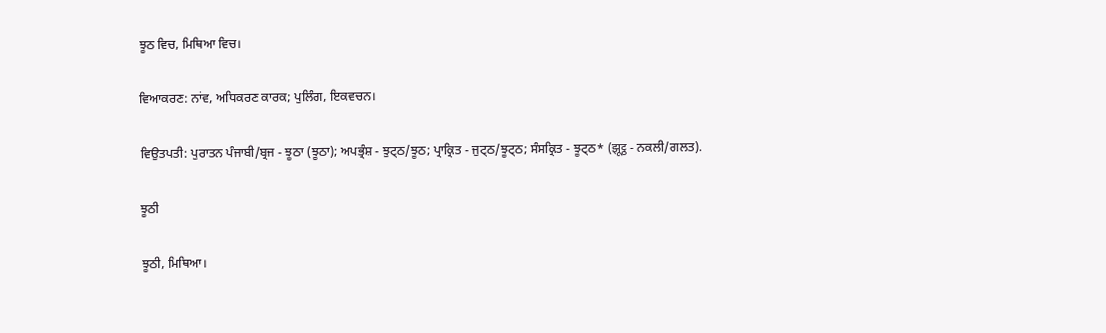ਝੂਠ ਵਿਚ, ਮਿਥਿਆ ਵਿਚ।

ਵਿਆਕਰਣ: ਨਾਂਵ, ਅਧਿਕਰਣ ਕਾਰਕ; ਪੁਲਿੰਗ, ਇਕਵਚਨ।

ਵਿਉਤਪਤੀ: ਪੁਰਾਤਨ ਪੰਜਾਬੀ/ਬ੍ਰਜ - ਝੂਠਾ (ਝੂਠਾ); ਅਪਭ੍ਰੰਸ਼ - ਝੁਟ੍ਠ/ਝੂਠ; ਪ੍ਰਾਕ੍ਰਿਤ - ਜੁਟ੍ਠ/ਝੂਟ੍ਠ; ਸੰਸਕ੍ਰਿਤ - ਝੂਟ੍ਠ* (झूट्ठ - ਨਕਲੀ/ਗਲਤ).

ਝੂਠੀ

ਝੂਠੀ, ਮਿਥਿਆ।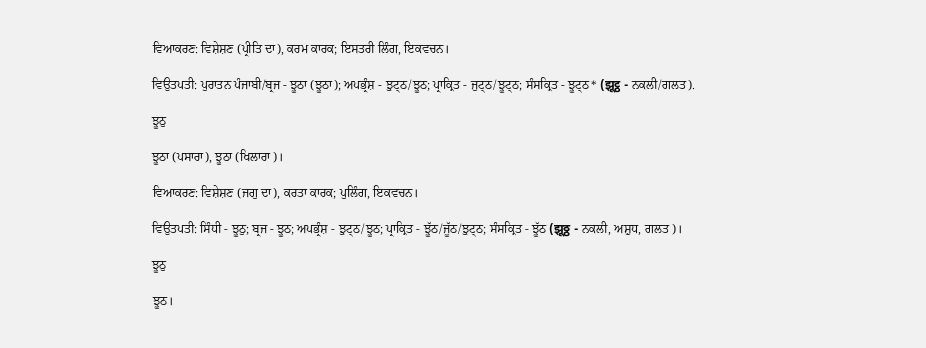ਵਿਆਕਰਣ: ਵਿਸ਼ੇਸ਼ਣ (ਪ੍ਰੀਤਿ ਦਾ), ਕਰਮ ਕਾਰਕ; ਇਸਤਰੀ ਲਿੰਗ, ਇਕਵਚਨ।

ਵਿਉਤਪਤੀ: ਪੁਰਾਤਨ ਪੰਜਾਬੀ/ਬ੍ਰਜ - ਝੂਠਾ (ਝੂਠਾ); ਅਪਭ੍ਰੰਸ਼ - ਝੁਟ੍ਠ/ਝੂਠ; ਪ੍ਰਾਕ੍ਰਿਤ - ਜੁਟ੍ਠ/ਝੂਟ੍ਠ; ਸੰਸਕ੍ਰਿਤ - ਝੂਟ੍ਠ* (झूट्ठ - ਨਕਲੀ/ਗਲਤ).

ਝੂਠੁ

ਝੂਠਾ (ਪਸਾਰਾ), ਝੂਠਾ (ਖਿਲਾਰਾ)।

ਵਿਆਕਰਣ: ਵਿਸ਼ੇਸ਼ਣ (ਜਗੁ ਦਾ), ਕਰਤਾ ਕਾਰਕ; ਪੁਲਿੰਗ, ਇਕਵਚਨ।

ਵਿਉਤਪਤੀ: ਸਿੰਧੀ - ਝੂਠੁ; ਬ੍ਰਜ - ਝੂਠ; ਅਪਭ੍ਰੰਸ਼ - ਝੁਟ੍ਠ/ਝੂਠ; ਪ੍ਰਾਕ੍ਰਿਤ - ਝੂੱਠ/ਜੂੱਠ/ਝੁਟ੍ਠ; ਸੰਸਕ੍ਰਿਤ - ਝੂੱਠ (झूठ्ठ - ਨਕਲੀ, ਅਸ਼ੁਧ, ਗਲਤ)।

ਝੂਠੁ

ਝੂਠ।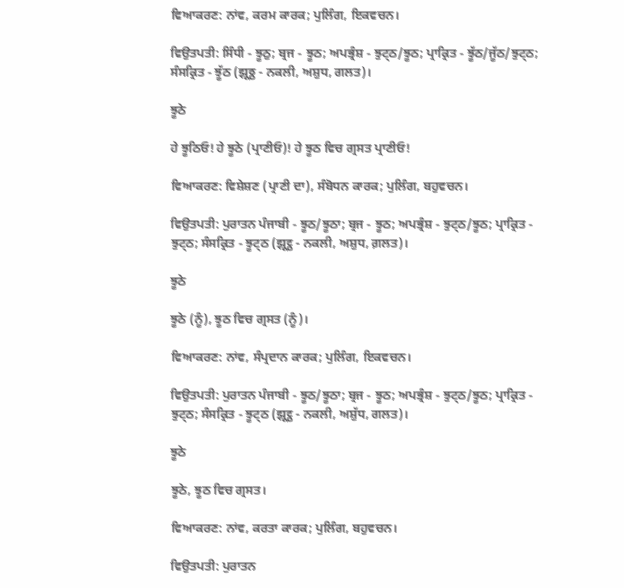ਵਿਆਕਰਣ: ਨਾਂਵ, ਕਰਮ ਕਾਰਕ; ਪੁਲਿੰਗ, ਇਕਵਚਨ।

ਵਿਉਤਪਤੀ: ਸਿੰਧੀ - ਝੂਠੁ; ਬ੍ਰਜ - ਝੂਠ; ਅਪਭ੍ਰੰਸ਼ - ਝੁਟ੍ਠ/ਝੂਠ; ਪ੍ਰਾਕ੍ਰਿਤ - ਝੂੱਠ/ਜੂੱਠ/ਝੁਟ੍ਠ; ਸੰਸਕ੍ਰਿਤ - ਝੂੱਠ (झूठ्ठ - ਨਕਲੀ, ਅਸ਼ੁਧ, ਗਲਤ)।

ਝੂਠੇ

ਹੇ ਝੂਠਿਓ! ਹੇ ਝੂਠੇ (ਪ੍ਰਾਣੀਓ)! ਹੇ ਝੂਠ ਵਿਚ ਗ੍ਰਸਤ ਪ੍ਰਾਣੀਓ!

ਵਿਆਕਰਣ: ਵਿਸ਼ੇਸ਼ਣ (ਪ੍ਰਾਣੀ ਦਾ), ਸੰਬੋਧਨ ਕਾਰਕ; ਪੁਲਿੰਗ, ਬਹੁਵਚਨ।

ਵਿਉਤਪਤੀ: ਪੁਰਾਤਨ ਪੰਜਾਬੀ - ਝੂਠ/ਝੂਠਾ; ਬ੍ਰਜ - ਝੂਠ; ਅਪਭ੍ਰੰਸ਼ - ਝੁਟ੍ਠ/ਝੂਠ; ਪ੍ਰਾਕ੍ਰਿਤ - ਝੁਟ੍ਠ; ਸੰਸਕ੍ਰਿਤ - ਝੂਟ੍ਠ (झूट्ठ - ਨਕਲੀ, ਅਸ਼ੁਧ, ਗ਼ਲਤ)।

ਝੂਠੇ

ਝੂਠੇ (ਨੂੰ), ਝੂਠ ਵਿਚ ਗ੍ਰਸਤ (ਨੂੰ)।

ਵਿਆਕਰਣ: ਨਾਂਵ, ਸੰਪ੍ਰਦਾਨ ਕਾਰਕ; ਪੁਲਿੰਗ, ਇਕਵਚਨ।

ਵਿਉਤਪਤੀ: ਪੁਰਾਤਨ ਪੰਜਾਬੀ - ਝੂਠ/ਝੂਠਾ; ਬ੍ਰਜ - ਝੂਠ; ਅਪਭ੍ਰੰਸ਼ - ਝੁਟ੍ਠ/ਝੂਠ; ਪ੍ਰਾਕ੍ਰਿਤ - ਝੁਟ੍ਠ; ਸੰਸਕ੍ਰਿਤ - ਝੂਟ੍ਠ (झूट्ठ - ਨਕਲੀ, ਅਸ਼ੁੱਧ, ਗਲਤ)।

ਝੂਠੇ

ਝੂਠੇ, ਝੂਠ ਵਿਚ ਗ੍ਰਸਤ।

ਵਿਆਕਰਣ: ਨਾਂਵ, ਕਰਤਾ ਕਾਰਕ; ਪੁਲਿੰਗ, ਬਹੁਵਚਨ।

ਵਿਉਤਪਤੀ: ਪੁਰਾਤਨ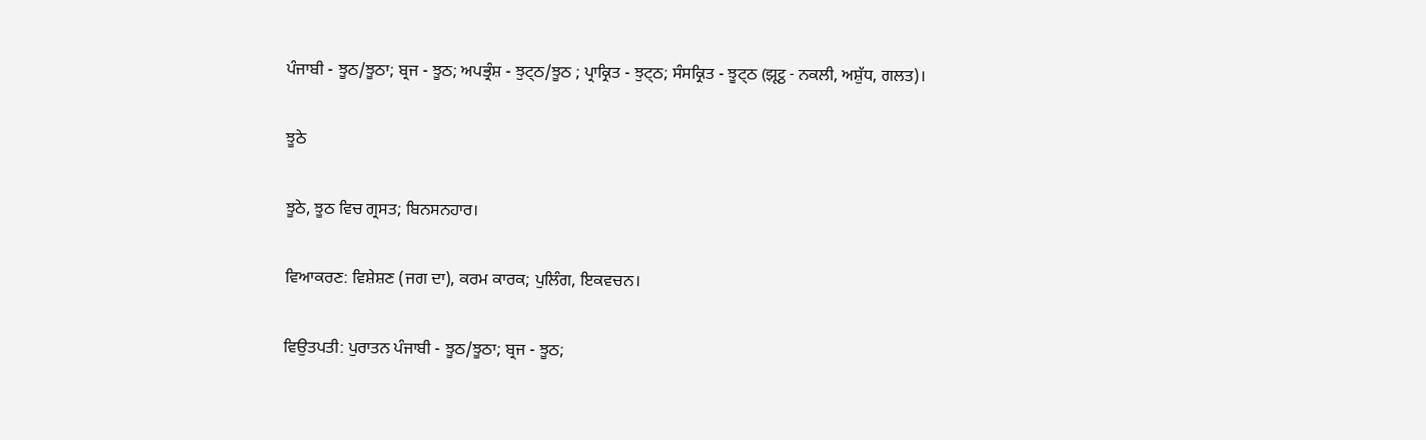ਪੰਜਾਬੀ - ਝੂਠ/ਝੂਠਾ; ਬ੍ਰਜ - ਝੂਠ; ਅਪਭ੍ਰੰਸ਼ - ਝੁਟ੍ਠ/ਝੂਠ ; ਪ੍ਰਾਕ੍ਰਿਤ - ਝੁਟ੍ਠ; ਸੰਸਕ੍ਰਿਤ - ਝੂਟ੍ਠ (झूट्ठ - ਨਕਲੀ, ਅਸ਼ੁੱਧ, ਗਲਤ)।

ਝੂਠੇ

ਝੂਠੇ, ਝੂਠ ਵਿਚ ਗ੍ਰਸਤ; ਬਿਨਸਨਹਾਰ।

ਵਿਆਕਰਣ: ਵਿਸ਼ੇਸ਼ਣ (ਜਗ ਦਾ), ਕਰਮ ਕਾਰਕ; ਪੁਲਿੰਗ, ਇਕਵਚਨ।

ਵਿਉਤਪਤੀ: ਪੁਰਾਤਨ ਪੰਜਾਬੀ - ਝੂਠ/ਝੂਠਾ; ਬ੍ਰਜ - ਝੂਠ;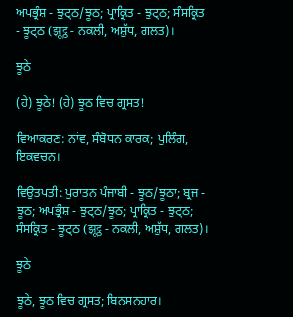ਅਪਭ੍ਰੰਸ਼ - ਝੁਟ੍ਠ/ਝੂਠ; ਪ੍ਰਾਕ੍ਰਿਤ - ਝੁਟ੍ਠ; ਸੰਸਕ੍ਰਿਤ - ਝੂਟ੍ਠ (झूट्ठ - ਨਕਲੀ, ਅਸ਼ੁੱਧ, ਗਲਤ)।

ਝੂਠੇ

(ਹੇ) ਝੂਠੇ! (ਹੇ) ਝੂਠ ਵਿਚ ਗ੍ਰਸਤ!

ਵਿਆਕਰਣ: ਨਾਂਵ, ਸੰਬੋਧਨ ਕਾਰਕ; ਪੁਲਿੰਗ, ਇਕਵਚਨ।

ਵਿਉਤਪਤੀ: ਪੁਰਾਤਨ ਪੰਜਾਬੀ - ਝੂਠ/ਝੂਠਾ; ਬ੍ਰਜ - ਝੂਠ; ਅਪਭ੍ਰੰਸ਼ - ਝੁਟ੍ਠ/ਝੂਠ; ਪ੍ਰਾਕ੍ਰਿਤ - ਝੁਟ੍ਠ; ਸੰਸਕ੍ਰਿਤ - ਝੂਟ੍ਠ (झूट्ठ - ਨਕਲੀ, ਅਸ਼ੁੱਧ, ਗਲਤ)।

ਝੂਠੇ

ਝੂਠੇ, ਝੂਠ ਵਿਚ ਗ੍ਰਸਤ; ਬਿਨਸਨਹਾਰ।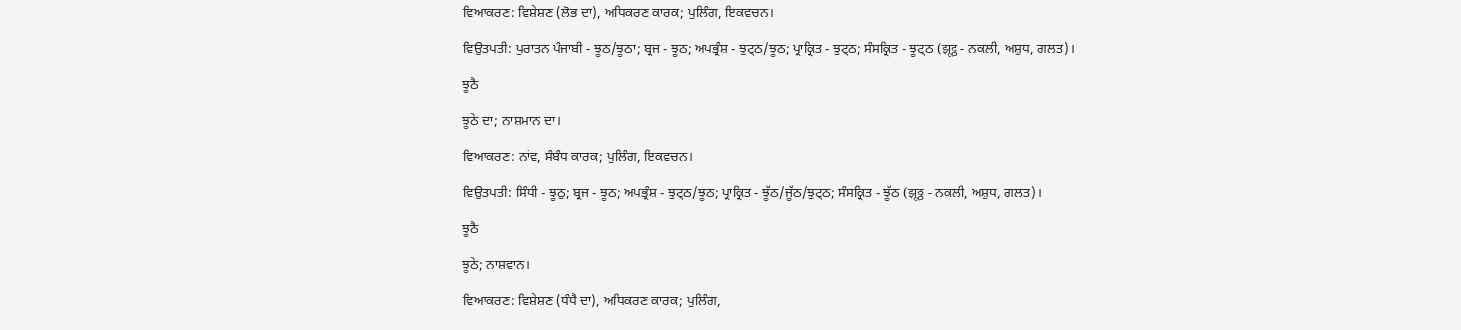ਵਿਆਕਰਣ: ਵਿਸ਼ੇਸ਼ਣ (ਲੋਭ ਦਾ), ਅਧਿਕਰਣ ਕਾਰਕ; ਪੁਲਿੰਗ, ਇਕਵਚਨ।

ਵਿਉਤਪਤੀ: ਪੁਰਾਤਨ ਪੰਜਾਬੀ - ਝੂਠ/ਝੂਠਾ; ਬ੍ਰਜ - ਝੂਠ; ਅਪਭ੍ਰੰਸ਼ - ਝੁਟ੍ਠ/ਝੂਠ; ਪ੍ਰਾਕ੍ਰਿਤ - ਝੁਟ੍ਠ; ਸੰਸਕ੍ਰਿਤ - ਝੂਟ੍ਠ (झूट्ठ - ਨਕਲੀ, ਅਸ਼ੁਧ, ਗਲਤ)।

ਝੂਠੈ

ਝੂਠੇ ਦਾ; ਨਾਸ਼ਮਾਨ ਦਾ।

ਵਿਆਕਰਣ: ਨਾਂਵ, ਸੰਬੰਧ ਕਾਰਕ; ਪੁਲਿੰਗ, ਇਕਵਚਨ।

ਵਿਉਤਪਤੀ: ਸਿੰਧੀ - ਝੂਠੁ; ਬ੍ਰਜ - ਝੂਠ; ਅਪਭ੍ਰੰਸ਼ - ਝੁਟ੍ਠ/ਝੂਠ; ਪ੍ਰਾਕ੍ਰਿਤ - ਝੂੱਠ/ਜੂੱਠ/ਝੁਟ੍ਠ; ਸੰਸਕ੍ਰਿਤ - ਝੂੱਠ (झूठ्ठ - ਨਕਲੀ, ਅਸ਼ੁਧ, ਗਲਤ)।

ਝੂਠੈ

ਝੂਠੇ; ਨਾਸ਼ਵਾਨ।

ਵਿਆਕਰਣ: ਵਿਸ਼ੇਸ਼ਣ (ਧੰਧੈ ਦਾ), ਅਧਿਕਰਣ ਕਾਰਕ; ਪੁਲਿੰਗ,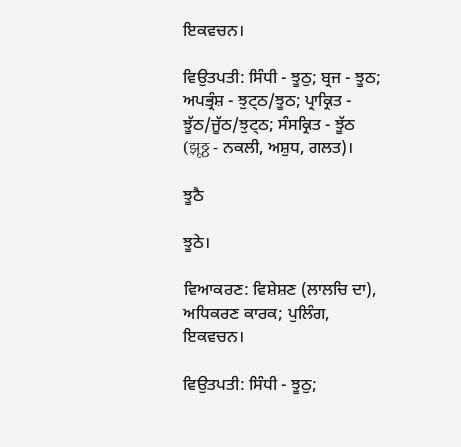ਇਕਵਚਨ।

ਵਿਉਤਪਤੀ: ਸਿੰਧੀ - ਝੂਠੁ; ਬ੍ਰਜ - ਝੂਠ; ਅਪਭ੍ਰੰਸ਼ - ਝੁਟ੍ਠ/ਝੂਠ; ਪ੍ਰਾਕ੍ਰਿਤ - ਝੂੱਠ/ਜੂੱਠ/ਝੁਟ੍ਠ; ਸੰਸਕ੍ਰਿਤ - ਝੂੱਠ (झूठ्ठ - ਨਕਲੀ, ਅਸ਼ੁਧ, ਗਲਤ)।

ਝੂਠੈ

ਝੂਠੇ।

ਵਿਆਕਰਣ: ਵਿਸ਼ੇਸ਼ਣ (ਲਾਲਚਿ ਦਾ), ਅਧਿਕਰਣ ਕਾਰਕ; ਪੁਲਿੰਗ, ਇਕਵਚਨ।

ਵਿਉਤਪਤੀ: ਸਿੰਧੀ - ਝੂਠੁ;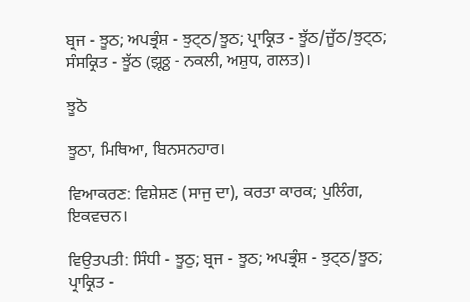ਬ੍ਰਜ - ਝੂਠ; ਅਪਭ੍ਰੰਸ਼ - ਝੁਟ੍ਠ/ਝੂਠ; ਪ੍ਰਾਕ੍ਰਿਤ - ਝੂੱਠ/ਜੂੱਠ/ਝੁਟ੍ਠ; ਸੰਸਕ੍ਰਿਤ - ਝੂੱਠ (झूठ्ठ - ਨਕਲੀ, ਅਸ਼ੁਧ, ਗਲਤ)।

ਝੂਠੋ

ਝੂਠਾ, ਮਿਥਿਆ, ਬਿਨਸਨਹਾਰ।

ਵਿਆਕਰਣ: ਵਿਸ਼ੇਸ਼ਣ (ਸਾਜੁ ਦਾ), ਕਰਤਾ ਕਾਰਕ; ਪੁਲਿੰਗ, ਇਕਵਚਨ।

ਵਿਉਤਪਤੀ: ਸਿੰਧੀ - ਝੂਠੁ; ਬ੍ਰਜ - ਝੂਠ; ਅਪਭ੍ਰੰਸ਼ - ਝੁਟ੍ਠ/ਝੂਠ; ਪ੍ਰਾਕ੍ਰਿਤ -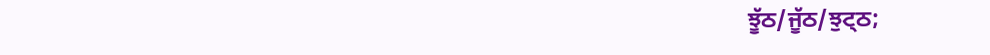ਝੂੱਠ/ਜੂੱਠ/ਝੁਟ੍ਠ;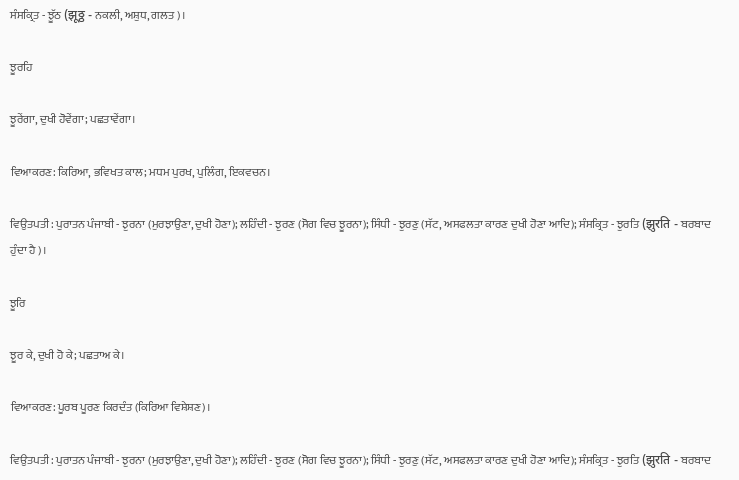ਸੰਸਕ੍ਰਿਤ - ਝੂੱਠ (झूठ्ठ - ਨਕਲੀ, ਅਸ਼ੁਧ, ਗਲਤ)।

ਝੂਰਹਿ

ਝੂਰੇਂਗਾ, ਦੁਖੀ ਹੋਵੇਂਗਾ; ਪਛਤਾਵੇਂਗਾ।

ਵਿਆਕਰਣ: ਕਿਰਿਆ, ਭਵਿਖਤ ਕਾਲ; ਮਧਮ ਪੁਰਖ, ਪੁਲਿੰਗ, ਇਕਵਚਨ।

ਵਿਉਤਪਤੀ: ਪੁਰਾਤਨ ਪੰਜਾਬੀ - ਝੁਰਨਾ (ਮੁਰਝਾਉਣਾ, ਦੁਖੀ ਹੋਣਾ); ਲਹਿੰਦੀ - ਝੁਰਣ (ਸੋਗ ਵਿਚ ਝੂਰਨਾ); ਸਿੰਧੀ - ਝੁਰਣੁ (ਸੱਟ, ਅਸਫਲਤਾ ਕਾਰਣ ਦੁਖੀ ਹੋਣਾ ਆਦਿ); ਸੰਸਕ੍ਰਿਤ - ਝੁਰਤਿ (झुरति - ਬਰਬਾਦ ਹੁੰਦਾ ਹੈ)।

ਝੂਰਿ

ਝੂਰ ਕੇ, ਦੁਖੀ ਹੋ ਕੇ; ਪਛਤਾਅ ਕੇ।

ਵਿਆਕਰਣ: ਪੂਰਬ ਪੂਰਣ ਕਿਰਦੰਤ (ਕਿਰਿਆ ਵਿਸ਼ੇਸ਼ਣ)।

ਵਿਉਤਪਤੀ: ਪੁਰਾਤਨ ਪੰਜਾਬੀ - ਝੁਰਨਾ (ਮੁਰਝਾਉਣਾ, ਦੁਖੀ ਹੋਣਾ); ਲਹਿੰਦੀ - ਝੁਰਣ (ਸੋਗ ਵਿਚ ਝੂਰਨਾ); ਸਿੰਧੀ - ਝੁਰਣੁ (ਸੱਟ, ਅਸਫਲਤਾ ਕਾਰਣ ਦੁਖੀ ਹੋਣਾ ਆਦਿ); ਸੰਸਕ੍ਰਿਤ - ਝੁਰਤਿ (झुरति - ਬਰਬਾਦ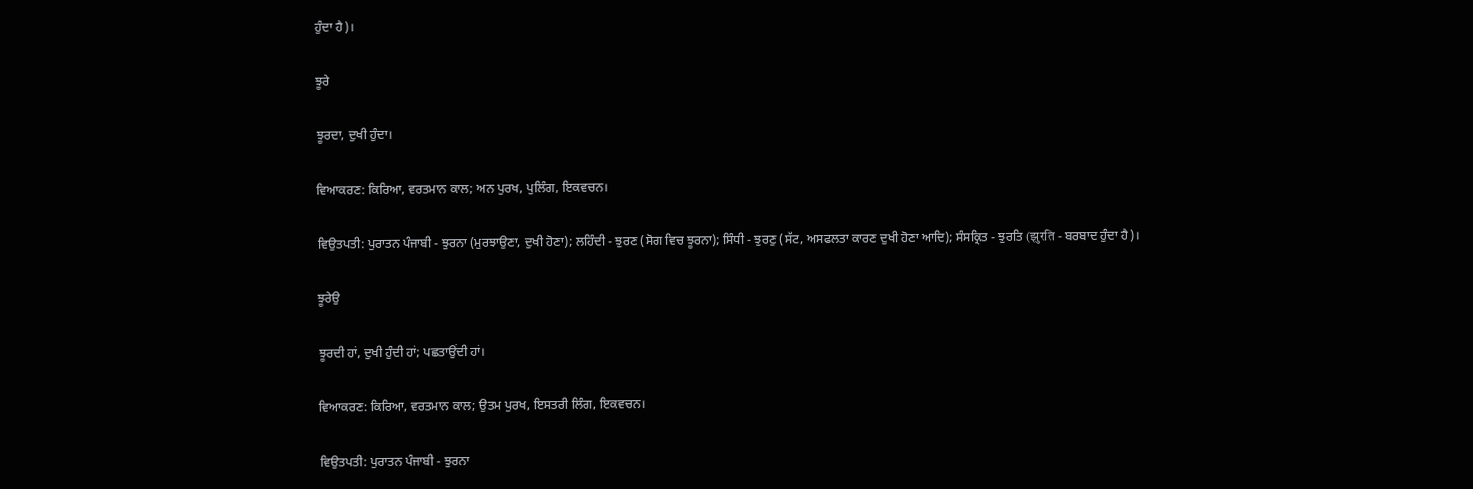ਹੁੰਦਾ ਹੈ)।

ਝੂਰੇ

ਝੂਰਦਾ, ਦੁਖੀ ਹੁੰਦਾ।

ਵਿਆਕਰਣ: ਕਿਰਿਆ, ਵਰਤਮਾਨ ਕਾਲ; ਅਨ ਪੁਰਖ, ਪੁਲਿੰਗ, ਇਕਵਚਨ।

ਵਿਉਤਪਤੀ: ਪੁਰਾਤਨ ਪੰਜਾਬੀ - ਝੁਰਨਾ (ਮੁਰਝਾਉਣਾ, ਦੁਖੀ ਹੋਣਾ); ਲਹਿੰਦੀ - ਝੁਰਣ (ਸੋਗ ਵਿਚ ਝੂਰਨਾ); ਸਿੰਧੀ - ਝੁਰਣੁ (ਸੱਟ, ਅਸਫਲਤਾ ਕਾਰਣ ਦੁਖੀ ਹੋਣਾ ਆਦਿ); ਸੰਸਕ੍ਰਿਤ - ਝੁਰਤਿ (झुरति - ਬਰਬਾਦ ਹੁੰਦਾ ਹੈ)।

ਝੂਰੇਉ

ਝੂਰਦੀ ਹਾਂ, ਦੁਖੀ ਹੁੰਦੀ ਹਾਂ; ਪਛਤਾਉਂਦੀ ਹਾਂ।

ਵਿਆਕਰਣ: ਕਿਰਿਆ, ਵਰਤਮਾਨ ਕਾਲ; ਉਤਮ ਪੁਰਖ, ਇਸਤਰੀ ਲਿੰਗ, ਇਕਵਚਨ।

ਵਿਉਤਪਤੀ: ਪੁਰਾਤਨ ਪੰਜਾਬੀ - ਝੁਰਨਾ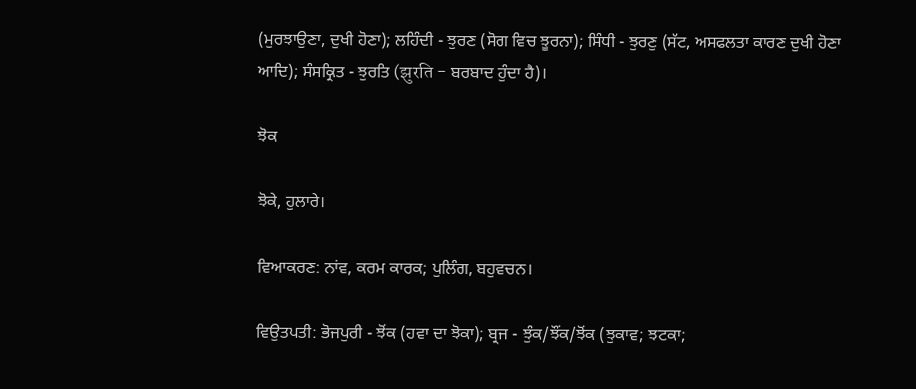(ਮੁਰਝਾਉਣਾ, ਦੁਖੀ ਹੋਣਾ); ਲਹਿੰਦੀ - ਝੁਰਣ (ਸੋਗ ਵਿਚ ਝੂਰਨਾ); ਸਿੰਧੀ - ਝੁਰਣੁ (ਸੱਟ, ਅਸਫਲਤਾ ਕਾਰਣ ਦੁਖੀ ਹੋਣਾ ਆਦਿ); ਸੰਸਕ੍ਰਿਤ - ਝੁਰਤਿ (झुरति - ਬਰਬਾਦ ਹੁੰਦਾ ਹੈ)।

ਝੋਕ

ਝੋਕੇ, ਹੁਲਾਰੇ।

ਵਿਆਕਰਣ: ਨਾਂਵ, ਕਰਮ ਕਾਰਕ; ਪੁਲਿੰਗ, ਬਹੁਵਚਨ।

ਵਿਉਤਪਤੀ: ਭੋਜਪੁਰੀ - ਝੋਂਕ (ਹਵਾ ਦਾ ਝੋਕਾ); ਬ੍ਰਜ - ਝੁੰਕ/ਝੌਂਕ/ਝੋਂਕ (ਝੁਕਾਵ; ਝਟਕਾ;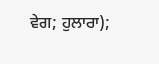ਵੇਗ; ਹੁਲਾਰਾ);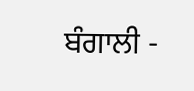ਬੰਗਾਲੀ -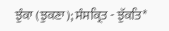ਝੁੰਕਾ (ਝੁਕਣਾ); ਸੰਸਕ੍ਰਿਤ - ਝੁੱਕਤਿ*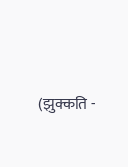(झुक्कति -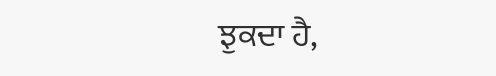ਝੁਕਦਾ ਹੈ,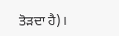ਤੋੜਦਾ ਹੈ)।